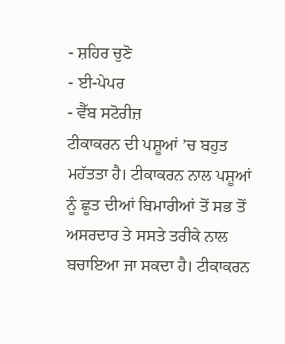- ਸ਼ਹਿਰ ਚੁਣੋ
- ਈ-ਪੇਪਰ
- ਵੈੱਬ ਸਟੋਰੀਜ਼
ਟੀਕਾਕਰਨ ਦੀ ਪਸ਼ੂਆਂ ’ਚ ਬਹੁਤ ਮਹੱਤਤਾ ਹੈ। ਟੀਕਾਕਰਨ ਨਾਲ ਪਸ਼ੂਆਂ ਨੂੰ ਛੂਤ ਦੀਆਂ ਬਿਮਾਰੀਆਂ ਤੋਂ ਸਭ ਤੋਂ ਅਸਰਦਾਰ ਤੇ ਸਸਤੇ ਤਰੀਕੇ ਨਾਲ ਬਚਾਇਆ ਜਾ ਸਕਦਾ ਹੈ। ਟੀਕਾਕਰਨ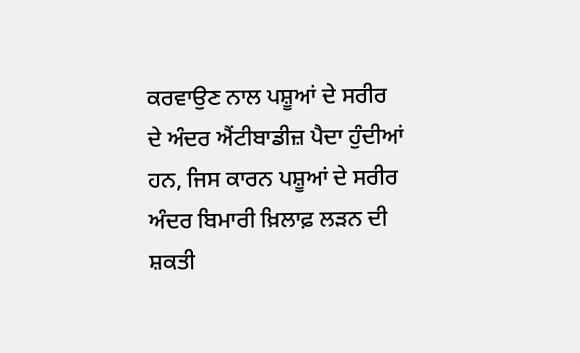ਕਰਵਾਉਣ ਨਾਲ ਪਸ਼ੂਆਂ ਦੇ ਸਰੀਰ ਦੇ ਅੰਦਰ ਐਂਟੀਬਾਡੀਜ਼ ਪੈਦਾ ਹੁੰਦੀਆਂ ਹਨ, ਜਿਸ ਕਾਰਨ ਪਸ਼ੂਆਂ ਦੇ ਸਰੀਰ ਅੰਦਰ ਬਿਮਾਰੀ ਖ਼ਿਲਾਫ਼ ਲੜਨ ਦੀ ਸ਼ਕਤੀ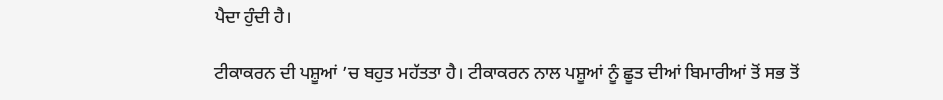ਪੈਦਾ ਹੁੰਦੀ ਹੈ।

ਟੀਕਾਕਰਨ ਦੀ ਪਸ਼ੂਆਂ ’ਚ ਬਹੁਤ ਮਹੱਤਤਾ ਹੈ। ਟੀਕਾਕਰਨ ਨਾਲ ਪਸ਼ੂਆਂ ਨੂੰ ਛੂਤ ਦੀਆਂ ਬਿਮਾਰੀਆਂ ਤੋਂ ਸਭ ਤੋਂ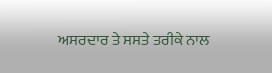ਅਸਰਦਾਰ ਤੇ ਸਸਤੇ ਤਰੀਕੇ ਨਾਲ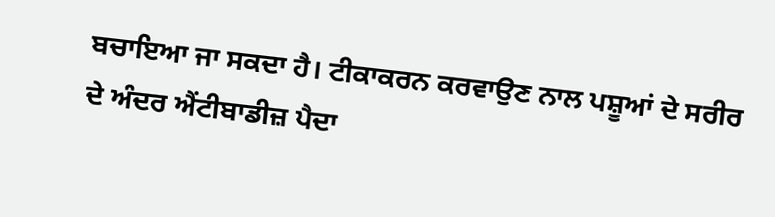ਬਚਾਇਆ ਜਾ ਸਕਦਾ ਹੈ। ਟੀਕਾਕਰਨ ਕਰਵਾਉਣ ਨਾਲ ਪਸ਼ੂਆਂ ਦੇ ਸਰੀਰ ਦੇ ਅੰਦਰ ਐਂਟੀਬਾਡੀਜ਼ ਪੈਦਾ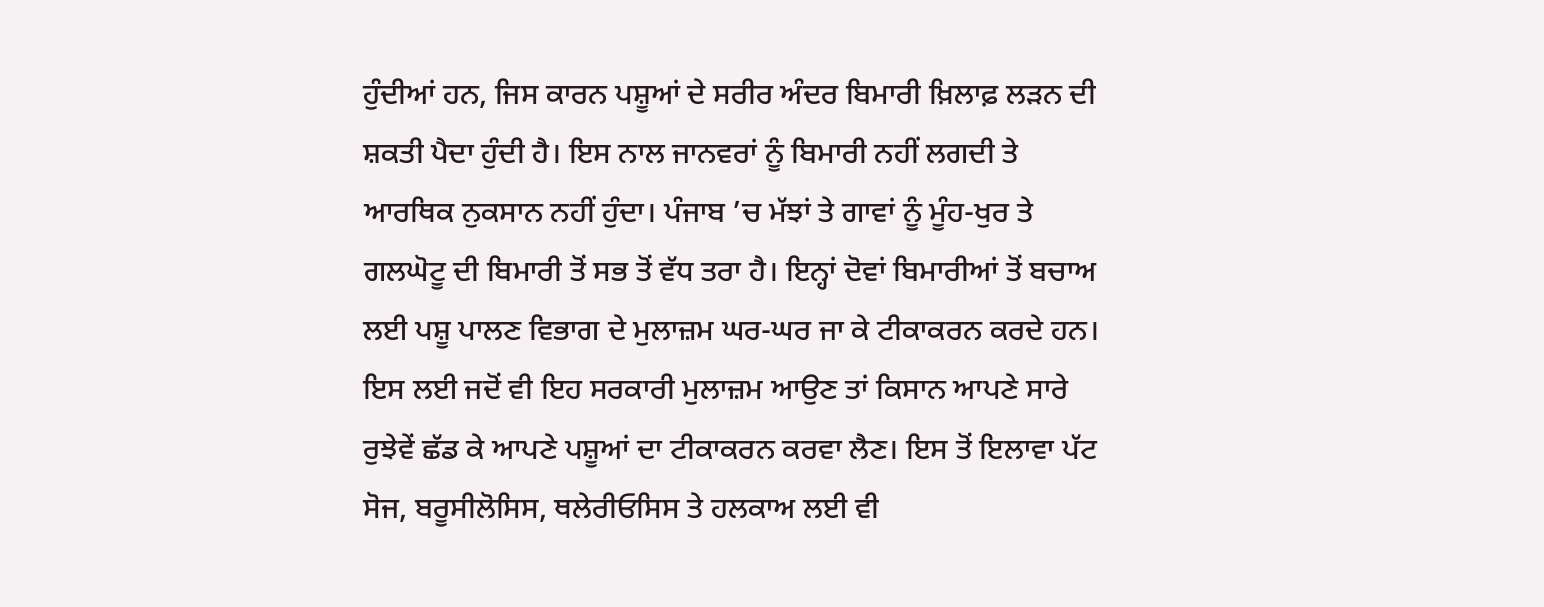ਹੁੰਦੀਆਂ ਹਨ, ਜਿਸ ਕਾਰਨ ਪਸ਼ੂਆਂ ਦੇ ਸਰੀਰ ਅੰਦਰ ਬਿਮਾਰੀ ਖ਼ਿਲਾਫ਼ ਲੜਨ ਦੀ ਸ਼ਕਤੀ ਪੈਦਾ ਹੁੰਦੀ ਹੈ। ਇਸ ਨਾਲ ਜਾਨਵਰਾਂ ਨੂੰ ਬਿਮਾਰੀ ਨਹੀਂ ਲਗਦੀ ਤੇ ਆਰਥਿਕ ਨੁਕਸਾਨ ਨਹੀਂ ਹੁੰਦਾ। ਪੰਜਾਬ ’ਚ ਮੱਝਾਂ ਤੇ ਗਾਵਾਂ ਨੂੰ ਮੂੰਹ-ਖੁਰ ਤੇ ਗਲਘੋਟੂ ਦੀ ਬਿਮਾਰੀ ਤੋਂ ਸਭ ਤੋਂ ਵੱਧ ਤਰਾ ਹੈ। ਇਨ੍ਹਾਂ ਦੋਵਾਂ ਬਿਮਾਰੀਆਂ ਤੋਂ ਬਚਾਅ ਲਈ ਪਸ਼ੂ ਪਾਲਣ ਵਿਭਾਗ ਦੇ ਮੁਲਾਜ਼ਮ ਘਰ-ਘਰ ਜਾ ਕੇ ਟੀਕਾਕਰਨ ਕਰਦੇ ਹਨ। ਇਸ ਲਈ ਜਦੋਂ ਵੀ ਇਹ ਸਰਕਾਰੀ ਮੁਲਾਜ਼ਮ ਆਉਣ ਤਾਂ ਕਿਸਾਨ ਆਪਣੇ ਸਾਰੇ ਰੁਝੇਵੇਂ ਛੱਡ ਕੇ ਆਪਣੇ ਪਸ਼ੂਆਂ ਦਾ ਟੀਕਾਕਰਨ ਕਰਵਾ ਲੈਣ। ਇਸ ਤੋਂ ਇਲਾਵਾ ਪੱਟ ਸੋਜ, ਬਰੂਸੀਲੋਸਿਸ, ਥਲੇਰੀਓਸਿਸ ਤੇ ਹਲਕਾਅ ਲਈ ਵੀ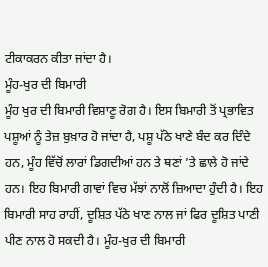ਟੀਕਾਕਰਨ ਕੀਤਾ ਜਾਂਦਾ ਹੈ।
ਮੂੰਹ-ਖੁਰ ਦੀ ਬਿਮਾਰੀ
ਮੂੰਹ ਖੁਰ ਦੀ ਬਿਮਾਰੀ ਵਿਸ਼ਾਣੂ ਰੋਗ ਹੈ। ਇਸ ਬਿਮਾਰੀ ਤੋਂ ਪ੍ਰਭਾਵਿਤ ਪਸ਼ੂਆਂ ਨੂੰ ਤੇਜ਼ ਬੁਖ਼ਾਰ ਹੋ ਜਾਂਦਾ ਹੈ, ਪਸ਼ੂ ਪੱਠੇ ਖਾਣੇ ਬੰਦ ਕਰ ਦਿੰਦੇ ਹਨ, ਮੂੰਹ ਵਿੱਚੋਂ ਲਾਰਾਂ ਡਿਗਦੀਆਂ ਹਨ ਤੇ ਥਣਾਂ ’ਤੇ ਛਾਲੇ ਹੋ ਜਾਂਦੇ ਹਨ। ਇਹ ਬਿਮਾਰੀ ਗਾਵਾਂ ਵਿਚ ਮੱਝਾਂ ਨਾਲੋਂ ਜ਼ਿਆਦਾ ਹੁੰਦੀ ਹੈ। ਇਹ ਬਿਮਾਰੀ ਸਾਹ ਰਾਹੀਂ, ਦੂਸ਼ਿਤ ਪੱਠੇ ਖਾਣ ਨਾਲ ਜਾਂ ਫਿਰ ਦੂਸ਼ਿਤ ਪਾਣੀ ਪੀਣ ਨਾਲ ਹੋ ਸਕਦੀ ਹੈ। ਮੂੰਹ-ਖੁਰ ਦੀ ਬਿਮਾਰੀ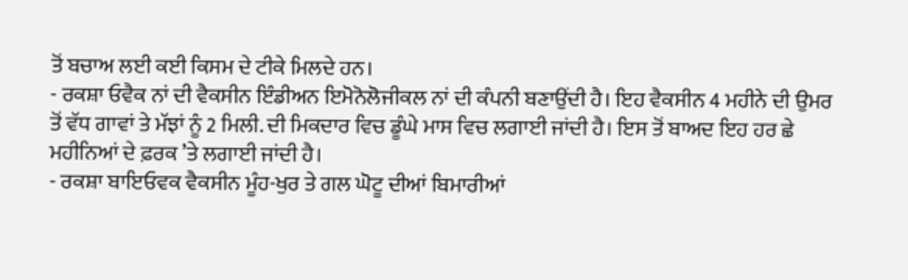ਤੋਂ ਬਚਾਅ ਲਈ ਕਈ ਕਿਸਮ ਦੇ ਟੀਕੇ ਮਿਲਦੇ ਹਨ।
- ਰਕਸ਼ਾ ਓਵੈਕ ਨਾਂ ਦੀ ਵੈਕਸੀਨ ਇੰਡੀਅਨ ਇਮੋਨੋਲੋਜੀਕਲ ਨਾਂ ਦੀ ਕੰਪਨੀ ਬਣਾਉਂਦੀ ਹੈ। ਇਹ ਵੈਕਸੀਨ 4 ਮਹੀਨੇ ਦੀ ਉਮਰ ਤੋਂ ਵੱਧ ਗਾਵਾਂ ਤੇ ਮੱਝਾਂ ਨੂੰ 2 ਮਿਲੀ. ਦੀ ਮਿਕਦਾਰ ਵਿਚ ਡੂੰਘੇ ਮਾਸ ਵਿਚ ਲਗਾਈ ਜਾਂਦੀ ਹੈ। ਇਸ ਤੋਂ ਬਾਅਦ ਇਹ ਹਰ ਛੇ ਮਹੀਨਿਆਂ ਦੇ ਫ਼ਰਕ ’ਤੇ ਲਗਾਈ ਜਾਂਦੀ ਹੈ।
- ਰਕਸ਼ਾ ਬਾਇਓਵਕ ਵੈਕਸੀਨ ਮੂੰਹ-ਖੁਰ ਤੇ ਗਲ ਘੋਟੂ ਦੀਆਂ ਬਿਮਾਰੀਆਂ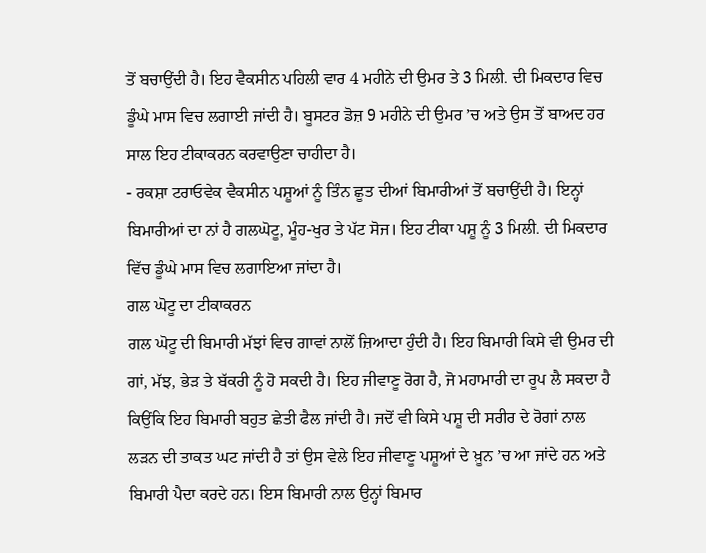ਤੋਂ ਬਚਾਉਂਦੀ ਹੈ। ਇਹ ਵੈਕਸੀਨ ਪਹਿਲੀ ਵਾਰ 4 ਮਹੀਨੇ ਦੀ ਉਮਰ ਤੇ 3 ਮਿਲੀ. ਦੀ ਮਿਕਦਾਰ ਵਿਚ ਡੂੰਘੇ ਮਾਸ ਵਿਚ ਲਗਾਈ ਜਾਂਦੀ ਹੈ। ਬੂਸਟਰ ਡੋਜ਼ 9 ਮਹੀਨੇ ਦੀ ਉਮਰ ’ਚ ਅਤੇ ਉਸ ਤੋਂ ਬਾਅਦ ਹਰ ਸਾਲ ਇਹ ਟੀਕਾਕਰਨ ਕਰਵਾਉਣਾ ਚਾਹੀਦਾ ਹੈ।
- ਰਕਸ਼ਾ ਟਰਾਓਵੇਕ ਵੈਕਸੀਨ ਪਸ਼ੂਆਂ ਨੂੰ ਤਿੰਨ ਛੂਤ ਦੀਆਂ ਬਿਮਾਰੀਆਂ ਤੋਂ ਬਚਾਉਂਦੀ ਹੈ। ਇਨ੍ਹਾਂ ਬਿਮਾਰੀਆਂ ਦਾ ਨਾਂ ਹੈ ਗਲਘੋਟੂ, ਮੂੰਹ-ਖੁਰ ਤੇ ਪੱਟ ਸੋਜ। ਇਹ ਟੀਕਾ ਪਸ਼ੂ ਨੂੰ 3 ਮਿਲੀ. ਦੀ ਮਿਕਦਾਰ ਵਿੱਚ ਡੂੰਘੇ ਮਾਸ ਵਿਚ ਲਗਾਇਆ ਜਾਂਦਾ ਹੈ।
ਗਲ ਘੋਟੂ ਦਾ ਟੀਕਾਕਰਨ
ਗਲ ਘੋਟੂ ਦੀ ਬਿਮਾਰੀ ਮੱਝਾਂ ਵਿਚ ਗਾਵਾਂ ਨਾਲੋਂ ਜ਼ਿਆਦਾ ਹੁੰਦੀ ਹੈ। ਇਹ ਬਿਮਾਰੀ ਕਿਸੇ ਵੀ ਉਮਰ ਦੀ ਗਾਂ, ਮੱਝ, ਭੇੜ ਤੇ ਬੱਕਰੀ ਨੂੰ ਹੋ ਸਕਦੀ ਹੈ। ਇਹ ਜੀਵਾਣੂ ਰੋਗ ਹੈ, ਜੋ ਮਹਾਮਾਰੀ ਦਾ ਰੂਪ ਲੈ ਸਕਦਾ ਹੈ ਕਿਉਂਕਿ ਇਹ ਬਿਮਾਰੀ ਬਹੁਤ ਛੇਤੀ ਫੈਲ ਜਾਂਦੀ ਹੈ। ਜਦੋਂ ਵੀ ਕਿਸੇ ਪਸ਼ੂ ਦੀ ਸਰੀਰ ਦੇ ਰੋਗਾਂ ਨਾਲ ਲੜਨ ਦੀ ਤਾਕਤ ਘਟ ਜਾਂਦੀ ਹੈ ਤਾਂ ਉਸ ਵੇਲੇ ਇਹ ਜੀਵਾਣੂ ਪਸ਼ੂਆਂ ਦੇ ਖ਼ੂਨ ’ਚ ਆ ਜਾਂਦੇ ਹਨ ਅਤੇ ਬਿਮਾਰੀ ਪੈਦਾ ਕਰਦੇ ਹਨ। ਇਸ ਬਿਮਾਰੀ ਨਾਲ ਉਨ੍ਹਾਂ ਬਿਮਾਰ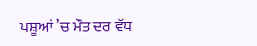ਪਸ਼ੂਆਂ ’ਚ ਮੌਤ ਦਰ ਵੱਧ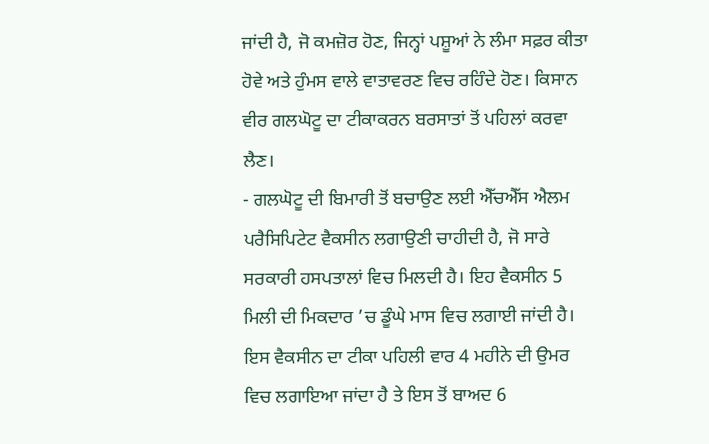ਜਾਂਦੀ ਹੈ, ਜੋ ਕਮਜ਼ੋਰ ਹੋਣ, ਜਿਨ੍ਹਾਂ ਪਸ਼ੂਆਂ ਨੇ ਲੰਮਾ ਸਫ਼ਰ ਕੀਤਾ ਹੋਵੇ ਅਤੇ ਹੁੰਮਸ ਵਾਲੇ ਵਾਤਾਵਰਣ ਵਿਚ ਰਹਿੰਦੇ ਹੋਣ। ਕਿਸਾਨ ਵੀਰ ਗਲਘੋਟੂ ਦਾ ਟੀਕਾਕਰਨ ਬਰਸਾਤਾਂ ਤੋਂ ਪਹਿਲਾਂ ਕਰਵਾ ਲੈਣ।
- ਗਲਘੋਟੂ ਦੀ ਬਿਮਾਰੀ ਤੋਂ ਬਚਾਉਣ ਲਈ ਐੱਚਐੱਸ ਐਲਮ ਪਰੈਸਿਪਿਟੇਟ ਵੈਕਸੀਨ ਲਗਾਉਣੀ ਚਾਹੀਦੀ ਹੈ, ਜੋ ਸਾਰੇ ਸਰਕਾਰੀ ਹਸਪਤਾਲਾਂ ਵਿਚ ਮਿਲਦੀ ਹੈ। ਇਹ ਵੈਕਸੀਨ 5 ਮਿਲੀ ਦੀ ਮਿਕਦਾਰ ’ਚ ਡੂੰਘੇ ਮਾਸ ਵਿਚ ਲਗਾਈ ਜਾਂਦੀ ਹੈ। ਇਸ ਵੈਕਸੀਨ ਦਾ ਟੀਕਾ ਪਹਿਲੀ ਵਾਰ 4 ਮਹੀਨੇ ਦੀ ਉਮਰ ਵਿਚ ਲਗਾਇਆ ਜਾਂਦਾ ਹੈ ਤੇ ਇਸ ਤੋਂ ਬਾਅਦ 6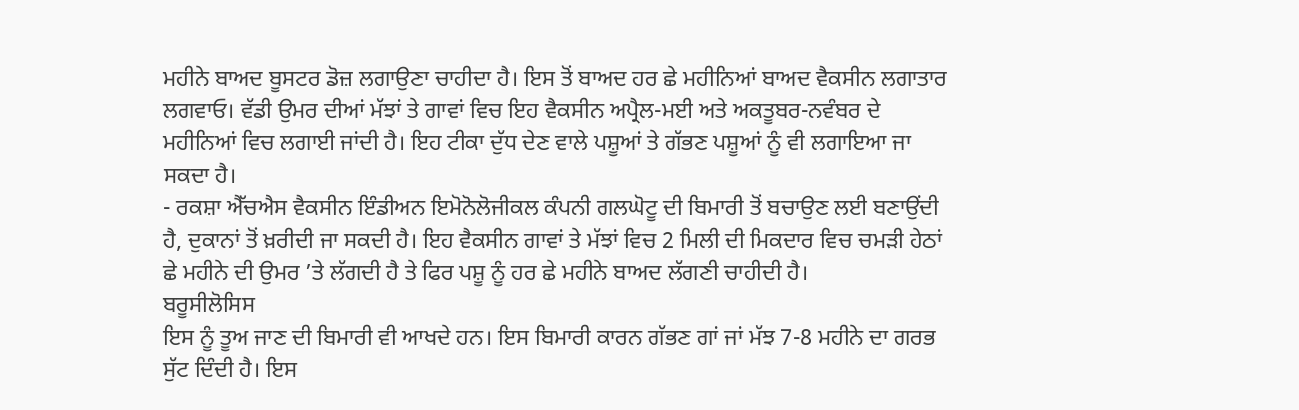ਮਹੀਨੇ ਬਾਅਦ ਬੂਸਟਰ ਡੋਜ਼ ਲਗਾਉਣਾ ਚਾਹੀਦਾ ਹੈ। ਇਸ ਤੋਂ ਬਾਅਦ ਹਰ ਛੇ ਮਹੀਨਿਆਂ ਬਾਅਦ ਵੈਕਸੀਨ ਲਗਾਤਾਰ ਲਗਵਾਓ। ਵੱਡੀ ਉਮਰ ਦੀਆਂ ਮੱਝਾਂ ਤੇ ਗਾਵਾਂ ਵਿਚ ਇਹ ਵੈਕਸੀਨ ਅਪ੍ਰੈਲ-ਮਈ ਅਤੇ ਅਕਤੂਬਰ-ਨਵੰਬਰ ਦੇ ਮਹੀਨਿਆਂ ਵਿਚ ਲਗਾਈ ਜਾਂਦੀ ਹੈ। ਇਹ ਟੀਕਾ ਦੁੱਧ ਦੇਣ ਵਾਲੇ ਪਸ਼ੂਆਂ ਤੇ ਗੱਭਣ ਪਸ਼ੂਆਂ ਨੂੰ ਵੀ ਲਗਾਇਆ ਜਾ ਸਕਦਾ ਹੈ।
- ਰਕਸ਼ਾ ਐੱਚਐਸ ਵੈਕਸੀਨ ਇੰਡੀਅਨ ਇਮੋਨੋਲੋਜੀਕਲ ਕੰਪਨੀ ਗਲਘੋਟੂ ਦੀ ਬਿਮਾਰੀ ਤੋਂ ਬਚਾਉਣ ਲਈ ਬਣਾਉਂਦੀ ਹੈ, ਦੁਕਾਨਾਂ ਤੋਂ ਖ਼ਰੀਦੀ ਜਾ ਸਕਦੀ ਹੈ। ਇਹ ਵੈਕਸੀਨ ਗਾਵਾਂ ਤੇ ਮੱਝਾਂ ਵਿਚ 2 ਮਿਲੀ ਦੀ ਮਿਕਦਾਰ ਵਿਚ ਚਮੜੀ ਹੇਠਾਂ ਛੇ ਮਹੀਨੇ ਦੀ ਉਮਰ ’ਤੇ ਲੱਗਦੀ ਹੈ ਤੇ ਫਿਰ ਪਸ਼ੂ ਨੂੰ ਹਰ ਛੇ ਮਹੀਨੇ ਬਾਅਦ ਲੱਗਣੀ ਚਾਹੀਦੀ ਹੈ।
ਬਰੂਸੀਲੋਸਿਸ
ਇਸ ਨੂੰ ਤੂਅ ਜਾਣ ਦੀ ਬਿਮਾਰੀ ਵੀ ਆਖਦੇ ਹਨ। ਇਸ ਬਿਮਾਰੀ ਕਾਰਨ ਗੱਭਣ ਗਾਂ ਜਾਂ ਮੱਝ 7-8 ਮਹੀਨੇ ਦਾ ਗਰਭ ਸੁੱਟ ਦਿੰਦੀ ਹੈ। ਇਸ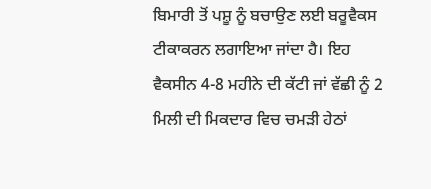ਬਿਮਾਰੀ ਤੋਂ ਪਸ਼ੂ ਨੂੰ ਬਚਾਉਣ ਲਈ ਬਰੂਵੈਕਸ ਟੀਕਾਕਰਨ ਲਗਾਇਆ ਜਾਂਦਾ ਹੈ। ਇਹ ਵੈਕਸੀਨ 4-8 ਮਹੀਨੇ ਦੀ ਕੱਟੀ ਜਾਂ ਵੱਛੀ ਨੂੰ 2 ਮਿਲੀ ਦੀ ਮਿਕਦਾਰ ਵਿਚ ਚਮੜੀ ਹੇਠਾਂ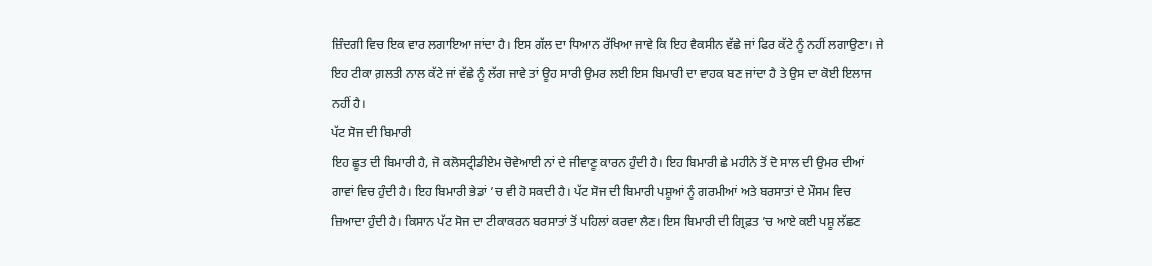ਜ਼ਿੰਦਗੀ ਵਿਚ ਇਕ ਵਾਰ ਲਗਾਇਆ ਜਾਂਦਾ ਹੈ। ਇਸ ਗੱਲ ਦਾ ਧਿਆਨ ਰੱਖਿਆ ਜਾਵੇ ਕਿ ਇਹ ਵੈਕਸੀਨ ਵੱਛੇ ਜਾਂ ਫਿਰ ਕੱਟੇ ਨੂੰ ਨਹੀਂ ਲਗਾਉਣਾ। ਜੇ ਇਹ ਟੀਕਾ ਗ਼ਲਤੀ ਨਾਲ ਕੱਟੇ ਜਾਂ ਵੱਛੇ ਨੂੰ ਲੱਗ ਜਾਵੇ ਤਾਂ ਊਹ ਸਾਰੀ ਉਮਰ ਲਈ ਇਸ ਬਿਮਾਰੀ ਦਾ ਵਾਹਕ ਬਣ ਜਾਂਦਾ ਹੈ ਤੇ ਉਸ ਦਾ ਕੋਈ ਇਲਾਜ ਨਹੀਂ ਹੈ।
ਪੱਟ ਸੋਜ ਦੀ ਬਿਮਾਰੀ
ਇਹ ਛੂਤ ਦੀ ਬਿਮਾਰੀ ਹੈ, ਜੋ ਕਲੋਸਟ੍ਰੀਡੀਏਮ ਚੋਵੇਆਈ ਨਾਂ ਦੇ ਜੀਵਾਣੂ ਕਾਰਨ ਹੁੰਦੀ ਹੈ। ਇਹ ਬਿਮਾਰੀ ਛੇ ਮਹੀਨੇ ਤੋਂ ਦੋ ਸਾਲ ਦੀ ਉਮਰ ਦੀਆਂ ਗਾਵਾਂ ਵਿਚ ਹੁੰਦੀ ਹੈ। ਇਹ ਬਿਮਾਰੀ ਭੇਡਾਂ ’ਚ ਵੀ ਹੋ ਸਕਦੀ ਹੈ। ਪੱਟ ਸੋਜ ਦੀ ਬਿਮਾਰੀ ਪਸ਼ੂਆਂ ਨੂੰ ਗਰਮੀਆਂ ਅਤੇ ਬਰਸਾਤਾਂ ਦੇ ਮੌਸਮ ਵਿਚ ਜ਼ਿਆਦਾ ਹੁੰਦੀ ਹੈ। ਕਿਸਾਨ ਪੱਟ ਸੋਜ ਦਾ ਟੀਕਾਕਰਨ ਬਰਸਾਤਾਂ ਤੋਂ ਪਹਿਲਾਂ ਕਰਵਾ ਲੈਣ। ਇਸ ਬਿਮਾਰੀ ਦੀ ਗ੍ਰਿਫ਼ਤ ’ਚ ਆਏ ਕਈ ਪਸ਼ੂ ਲੱਛਣ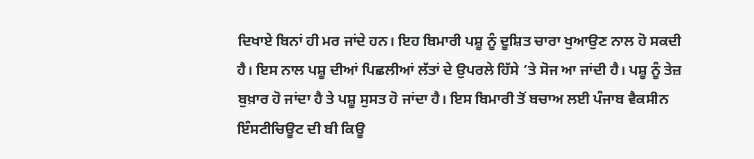ਦਿਖਾਏ ਬਿਨਾਂ ਹੀ ਮਰ ਜਾਂਦੇ ਹਨ। ਇਹ ਬਿਮਾਰੀ ਪਸ਼ੂ ਨੂੰ ਦੂਸ਼ਿਤ ਚਾਰਾ ਖੁਆਉਣ ਨਾਲ ਹੋ ਸਕਦੀ ਹੈ। ਇਸ ਨਾਲ ਪਸ਼ੂ ਦੀਆਂ ਪਿਛਲੀਆਂ ਲੱਤਾਂ ਦੇ ਉਪਰਲੇ ਹਿੱਸੇ ’ਤੇ ਸੋਜ ਆ ਜਾਂਦੀ ਹੈ। ਪਸ਼ੂ ਨੂੰ ਤੇਜ਼ ਬੁਖ਼ਾਰ ਹੋ ਜਾਂਦਾ ਹੈ ਤੇ ਪਸ਼ੂ ਸੁਸਤ ਹੋ ਜਾਂਦਾ ਹੈ। ਇਸ ਬਿਮਾਰੀ ਤੋਂ ਬਚਾਅ ਲਈ ਪੰਜਾਬ ਵੈਕਸੀਨ ਇੰਸਟੀਚਿਊਟ ਦੀ ਬੀ ਕਿਊ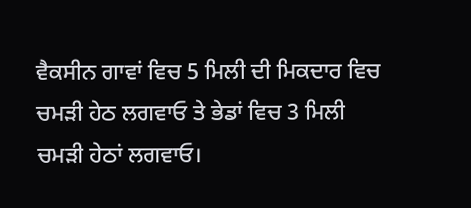ਵੈਕਸੀਨ ਗਾਵਾਂ ਵਿਚ 5 ਮਿਲੀ ਦੀ ਮਿਕਦਾਰ ਵਿਚ ਚਮੜੀ ਹੇਠ ਲਗਵਾਓ ਤੇ ਭੇਡਾਂ ਵਿਚ 3 ਮਿਲੀ ਚਮੜੀ ਹੇਠਾਂ ਲਗਵਾਓ।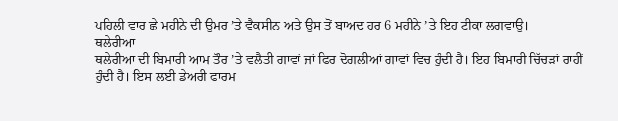ਪਹਿਲੀ ਵਾਰ ਛੇ ਮਹੀਨੇ ਦੀ ਉਮਰ ’ਤੇ ਵੈਕਸੀਨ ਅਤੇ ਉਸ ਤੋਂ ਬਾਅਦ ਹਰ 6 ਮਹੀਨੇ ’ਤੇ ਇਹ ਟੀਕਾ ਲਗਵਾਉ।
ਥਲੇਰੀਆ
ਥਲੇਰੀਆ ਦੀ ਬਿਮਾਰੀ ਆਮ ਤੌਰ ’ਤੇ ਵਲੈਤੀ ਗਾਵਾਂ ਜਾਂ ਫਿਰ ਦੋਗਲੀਆਂ ਗਾਵਾਂ ਵਿਚ ਹੁੰਦੀ ਹੈ। ਇਹ ਬਿਮਾਰੀ ਚਿੱਚੜਾਂ ਰਾਹੀਂ ਹੁੰਦੀ ਹੈ। ਇਸ ਲਈ ਡੇਅਰੀ ਫਾਰਮ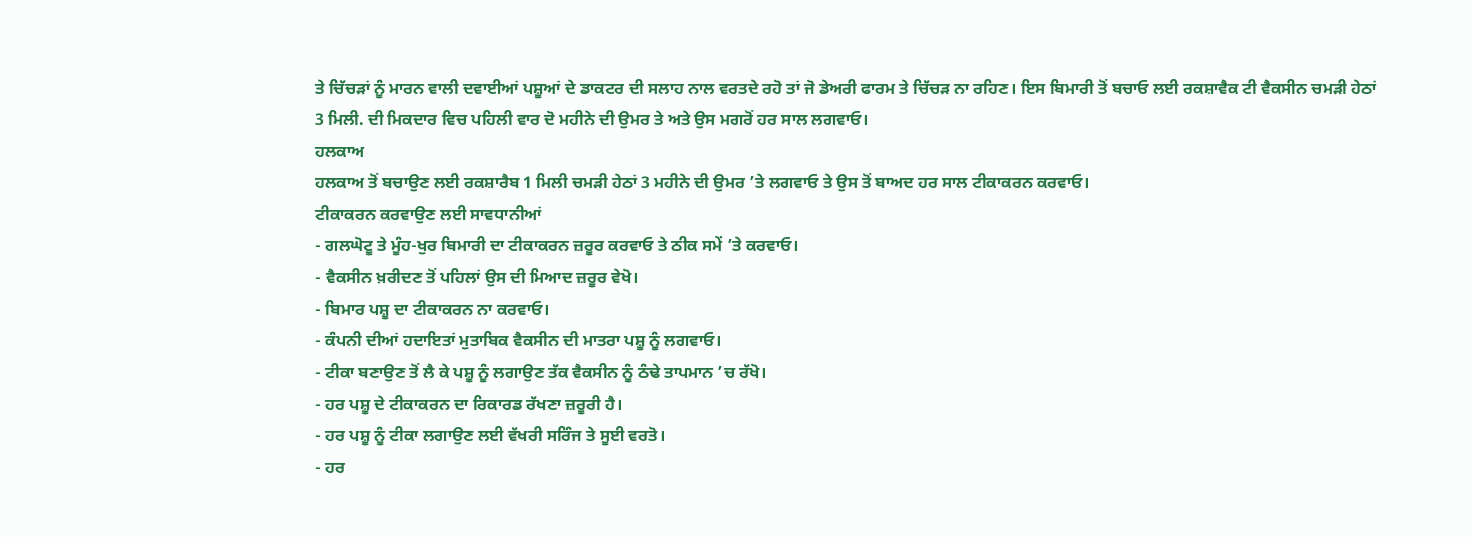ਤੇ ਚਿੱਚੜਾਂ ਨੂੰ ਮਾਰਨ ਵਾਲੀ ਦਵਾਈਆਂ ਪਸ਼ੂਆਂ ਦੇ ਡਾਕਟਰ ਦੀ ਸਲਾਹ ਨਾਲ ਵਰਤਦੇ ਰਹੋ ਤਾਂ ਜੋ ਡੇਅਰੀ ਫਾਰਮ ਤੇ ਚਿੱਚੜ ਨਾ ਰਹਿਣ। ਇਸ ਬਿਮਾਰੀ ਤੋਂ ਬਚਾਓ ਲਈ ਰਕਸ਼ਾਵੈਕ ਟੀ ਵੈਕਸੀਨ ਚਮੜੀ ਹੇਠਾਂ 3 ਮਿਲੀ. ਦੀ ਮਿਕਦਾਰ ਵਿਚ ਪਹਿਲੀ ਵਾਰ ਦੋ ਮਹੀਨੇ ਦੀ ਉਮਰ ਤੇ ਅਤੇ ਉਸ ਮਗਰੋਂ ਹਰ ਸਾਲ ਲਗਵਾਓ।
ਹਲਕਾਅ
ਹਲਕਾਅ ਤੋਂ ਬਚਾਉਣ ਲਈ ਰਕਸ਼ਾਰੈਬ 1 ਮਿਲੀ ਚਮੜੀ ਹੇਠਾਂ 3 ਮਹੀਨੇ ਦੀ ਉਮਰ ’ਤੇ ਲਗਵਾਓ ਤੇ ਉਸ ਤੋਂ ਬਾਅਦ ਹਰ ਸਾਲ ਟੀਕਾਕਰਨ ਕਰਵਾਓ।
ਟੀਕਾਕਰਨ ਕਰਵਾਉਣ ਲਈ ਸਾਵਧਾਨੀਆਂ
- ਗਲਘੋਟੂ ਤੇ ਮੂੰਹ-ਖੁਰ ਬਿਮਾਰੀ ਦਾ ਟੀਕਾਕਰਨ ਜ਼ਰੂਰ ਕਰਵਾਓ ਤੇ ਠੀਕ ਸਮੇਂ ’ਤੇ ਕਰਵਾਓ।
- ਵੈਕਸੀਨ ਖ਼ਰੀਦਣ ਤੋਂ ਪਹਿਲਾਂ ਉਸ ਦੀ ਮਿਆਦ ਜ਼ਰੂਰ ਵੇਖੋ।
- ਬਿਮਾਰ ਪਸ਼ੂ ਦਾ ਟੀਕਾਕਰਨ ਨਾ ਕਰਵਾਓ।
- ਕੰਪਨੀ ਦੀਆਂ ਹਦਾਇਤਾਂ ਮੁਤਾਬਿਕ ਵੈਕਸੀਨ ਦੀ ਮਾਤਰਾ ਪਸ਼ੂ ਨੂੰ ਲਗਵਾਓ।
- ਟੀਕਾ ਬਣਾਉਣ ਤੋਂ ਲੈ ਕੇ ਪਸ਼ੂ ਨੂੰ ਲਗਾਉਣ ਤੱਕ ਵੈਕਸੀਨ ਨੂੰ ਠੰਢੇ ਤਾਪਮਾਨ ’ਚ ਰੱਖੋ।
- ਹਰ ਪਸ਼ੂ ਦੇ ਟੀਕਾਕਰਨ ਦਾ ਰਿਕਾਰਡ ਰੱਖਣਾ ਜ਼ਰੂਰੀ ਹੈ।
- ਹਰ ਪਸ਼ੂ ਨੂੰ ਟੀਕਾ ਲਗਾਉਣ ਲਈ ਵੱਖਰੀ ਸਰਿੰਜ ਤੇ ਸੂਈ ਵਰਤੋ।
- ਹਰ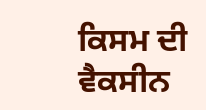ਕਿਸਮ ਦੀ ਵੈਕਸੀਨ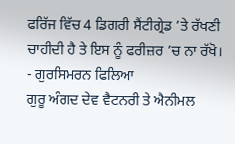ਫਰਿੱਜ ਵਿੱਚ 4 ਡਿਗਰੀ ਸੈਂਟੀਗ੍ਰੇਡ ’ਤੇ ਰੱਖਣੀ ਚਾਹੀਦੀ ਹੈ ਤੇ ਇਸ ਨੂੰ ਫਰੀਜ਼ਰ ’ਚ ਨਾ ਰੱਖੋ।
- ਗੁਰਸਿਮਰਨ ਫਿਲਿਆ
ਗੁਰੂ ਅੰਗਦ ਦੇਵ ਵੈਟਨਰੀ ਤੇ ਐਨੀਮਲ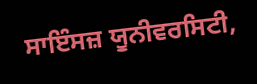ਸਾਇੰਸਜ਼ ਯੂਨੀਵਰਸਿਟੀ,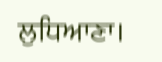ਲੁਧਿਆਣਾ।